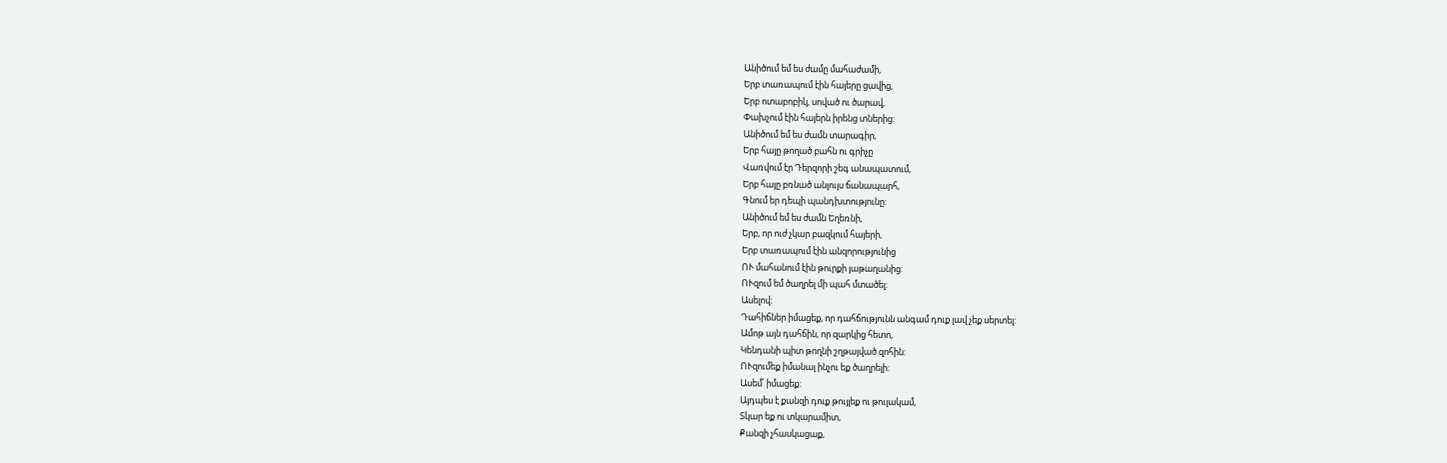Անիծում եմ ես ժամը մահաժամի,
Երբ տառապում էին հայերը ցավից,
Երբ ոտաբոբիկ, սոված ու ծարավ,
Փախչում էին հայերն իրենց տներից:
Անիծում եմ ես ժամն տարագիր,
Երբ հայը թողած բահն ու գրիչը
Վառվում էր Դերզորի շեգ անապատում,
Երբ հայը բռնած անլույս ճանապարհ,
Գնում եր դեպի պանդխտությունը:
Անիծում եմ ես ժամն Եղեռնի,
Երբ, որ ուժ չկար բազկում հայերի,
Երբ տառապում էին անզորությունից
ՈՒ մահանում էին թուրքի յաթաղանից:
ՈՒզում եմ ծաղրել մի պահ մտածել:
Ասելով:
Դահիճներ իմացեք, որ դահճությունն անգամ դուք լավ չեք սերտել:
Ամոթ այն դահճին, որ զարկից հետո,
Կենդանի պիտ թողնի շղթայված զոհին:
ՈՒզումեք իմանալ ինչու եք ծաղրելի:
Ասեմ՛ իմացեք:
Այդպես է քանզի դուք թույլեք ու թուլակամ,
Տկար եք ու տկարամիտ,
Քանզի չհասկացաք,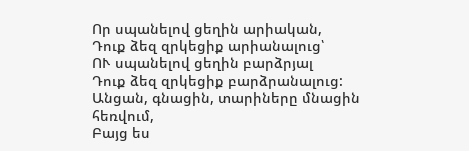Որ սպանելով ցեղին արիական,
Դուք ձեզ զրկեցիք արիանալուց՝
ՈՒ սպանելով ցեղին բարձրյալ
Դուք ձեզ զրկեցիք բարձրանալուց:
Անցան, գնացին, տարիները մնացին հեռվում,
Բայց ես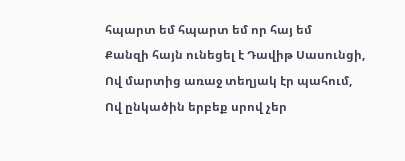հպարտ եմ հպարտ եմ որ հայ եմ
Քանզի հայն ունեցել է Դավիթ Սասունցի,
Ով մարտից առաջ տեղյակ էր պահում,
Ով ընկածին երբեք սրով չեր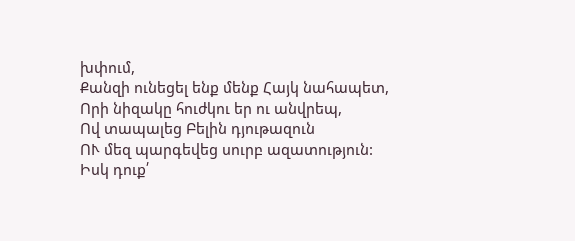խփում,
Քանզի ունեցել ենք մենք Հայկ նահապետ,
Որի նիզակը հուժկու եր ու անվրեպ,
Ով տապալեց Բելին դյութազուն
ՈՒ մեզ պարգեվեց սուրբ ազատություն:
Իսկ դուք՛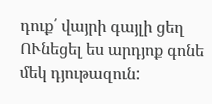դուք՛ վայրի գայլի ցեղ
ՈՒնեցել ես արդյոք գոնե մեկ դյութազուն: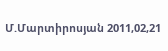Մ.Մարտիրոսյան 2011,02,21